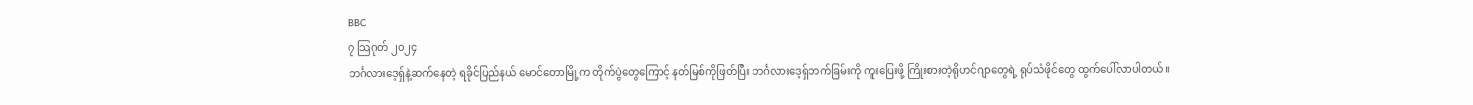BBC
၇ သြဂုတ် ၂၀၂၄
ဘင်္ဂလားဒေ့ရှ်နဲ့ဆက်နေတဲ့ ရခိုင်ပြည်နယ် မောင်တောမြို့က တိုက်ပွဲတွေကြောင့် နတ်မြစ်ကိုဖြတ်ပြီး ဘင်္ဂလားဒေ့ရှ်ဘက်ခြမ်းကို ကူးပြေးဖို့ ကြိုးစားတဲ့ရိုဟင်ဂျာတွေရဲ့ ရုပ်သံဖိုင်တွေ ထွက်ပေါ်လာပါတယ်။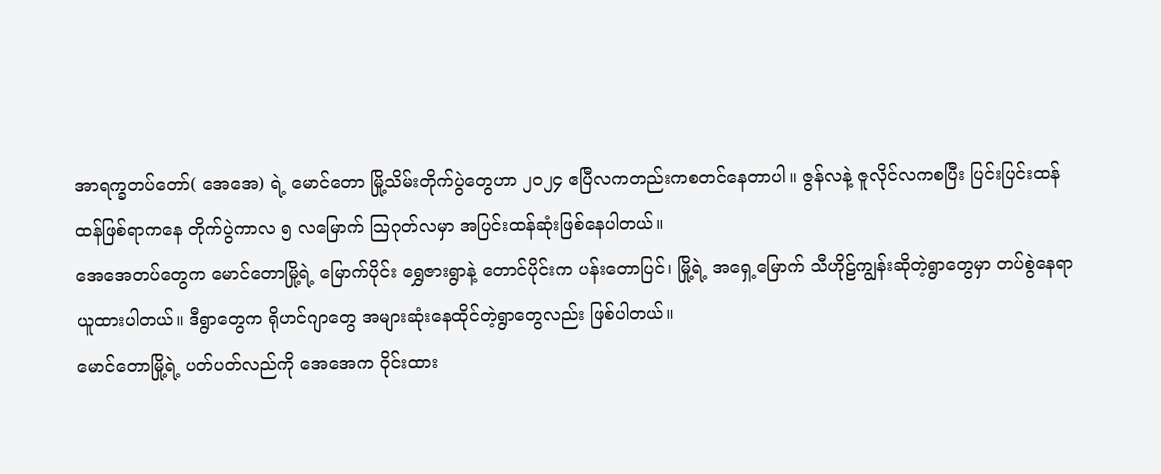အာရက္ခတပ်တော်( အေအေ) ရဲ့ မောင်တော မြို့သိမ်းတိုက်ပွဲတွေဟာ ၂၀၂၄ ဧပြီလကတည်းကစတင်နေတာပါ။ ဇွန်လနဲ့ ဇူလိုင်လကစပြီး ပြင်းပြင်းထန်ထန်ဖြစ်ရာကနေ တိုက်ပွဲကာလ ၅ လမြောက် သြဂုတ်လမှာ အပြင်းထန်ဆုံးဖြစ်နေပါတယ်။
အေအေတပ်တွေက မောင်တောမြို့ရဲ့ မြောက်ပိုင်း ရွှေဇားရွာနဲ့ တောင်ပိုင်းက ပန်းတောပြင်၊ မြို့ရဲ့ အရှေ့မြောက် သီဟိုဠ်ကျွန်းဆိုတဲ့ရွာတွေမှာ တပ်စွဲနေရာယူထားပါတယ်။ ဒီရွာတွေက ရိုဟင်ဂျာတွေ အများဆုံးနေထိုင်တဲ့ရွာတွေလည်း ဖြစ်ပါတယ်။
မောင်တောမြို့ရဲ့ ပတ်ပတ်လည်ကို အေအေက ဝိုင်းထား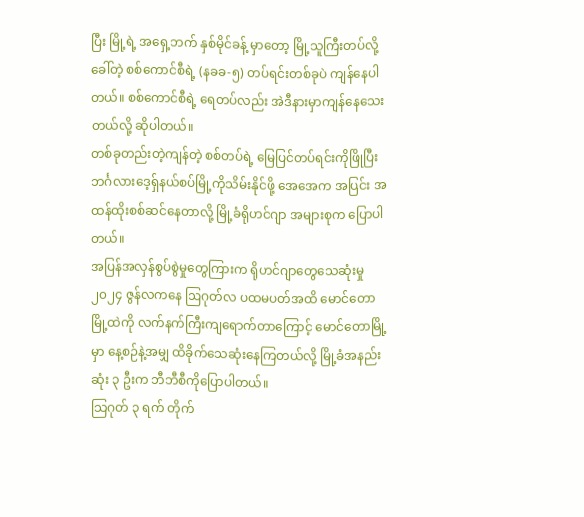ပြီး မြို့ရဲ့ အရှေ့ဘက် နှစ်မိုင်ခန့် မှာတော့ မြို့သူကြီးတပ်လို့ ခေါ်တဲ့ စစ်ကောင်စီရဲ့ (နခခ-၅) တပ်ရင်းတစ်ခုပဲ ကျန်နေပါတယ်။ စစ်ကောင်စီရဲ့ ရေတပ်လည်း အဲဒီနားမှာကျန်နေသေးတယ်လို့ ဆိုပါတယ်။
တစ်ခုတည်းတဲ့ကျန်တဲ့ စစ်တပ်ရဲ့ မြေပြင်တပ်ရင်းကိုဖြိုပြီး ဘင်္ဂလားဒေ့ရှ်နယ်စပ်မြို့ကိုသိမ်းနိုင်ဖို့ အေအေက အပြင်း အထန်ထိုးစစ်ဆင်နေတာလို့ မြို့ခံရိုဟင်ဂျာ အများစုက ပြောပါတယ်။
အပြန်အလှန်စွပ်စွဲမှုတွေကြားက ရိုဟင်ဂျာတွေသေဆုံးမှု
၂၀၂၄ ဇွန်လကနေ ဩဂုတ်လ ပထမပတ်အထိ မောင်တောမြို့ထဲကို လက်နက်ကြီးကျရောက်တာကြောင့် မောင်တောမြို့မှာ နေ့စဉ်နဲ့အမျှ ထိခိုက်သေဆုံးနေကြတယ်လို့ မြို့ခံအနည်းဆုံး ၃ ဦးက ဘီဘီစီကိုပြောပါတယ်။
သြဂုတ် ၃ ရက် တိုက်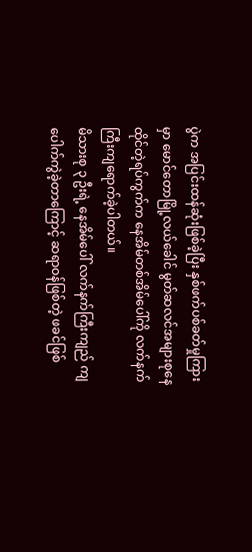ပွဲက အပြင်းထန်ဆုံးဖြစ်ခဲ့ပြီး နှစ်ဖက်ပစ်ခတ်မှုကြားမှာ မောင်တောမြို့လယ်ခေါင် မွတ်ဆလင်အများစုနေထိုင်တဲ့ရပ်ကွက်က နေအိမ်တစ်အိမ်ပေါ်ကို လက်နက်ကြီးကျရောက်ခဲ့ပါတယ်။
မိသားစု ၃ ဦးရဲ့ နေအိမ်ပေါ် လက်နက်ကြီးကျည် ကျပေါက်ကွဲခဲ့တာကြောင့် ဆရာဝန်ဖြစ်တဲ့ ဖခင်ဖြစ်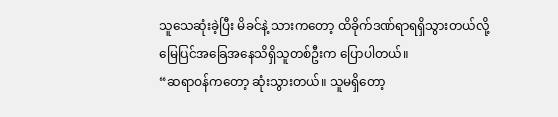သူသေဆုံးခဲ့ပြီး မိခင်နဲ့ သားကတော့ ထိခိုက်ဒဏ်ရာရရှိသွားတယ်လို့ မြေပြင်အခြေအနေသိရှိသူတစ်ဦးက ပြောပါတယ်။
“ဆရာဝန်ကတော့ ဆုံးသွားတယ်။ သူမရှိတော့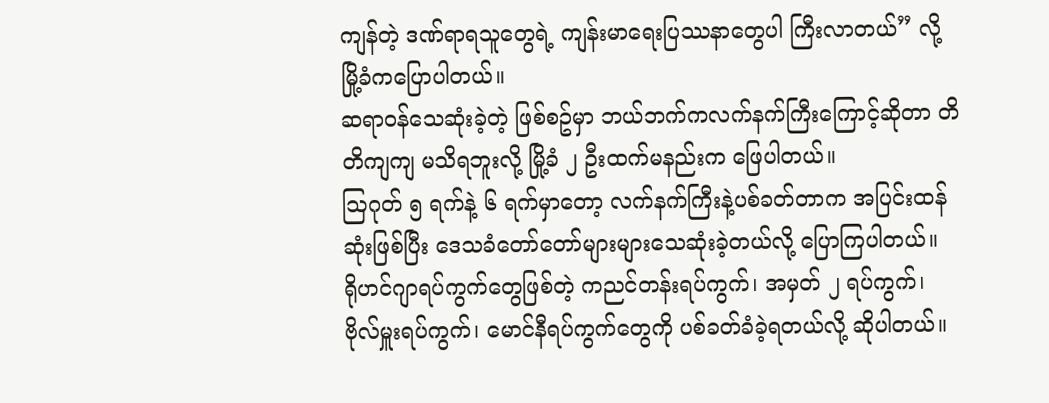ကျန်တဲ့ ဒဏ်ရာရသူတွေရဲ့ ကျန်းမာရေးပြဿနာတွေပါ ကြီးလာတယ်” လို့ မြို့ခံကပြောပါတယ်။
ဆရာဝန်သေဆုံးခဲ့တဲ့ ဖြစ်စဥ်မှာ ဘယ်ဘက်ကလက်နက်ကြီးကြောင့်ဆိုတာ တိတိကျကျ မသိရဘူးလို့ မြို့ခံ ၂ ဦးထက်မနည်းက ဖြေပါတယ်။
ဩဂုတ် ၅ ရက်နဲ့ ၆ ရက်မှာတော့ လက်နက်ကြီးနဲ့ပစ်ခတ်တာက အပြင်းထန်ဆုံးဖြစ်ပြီး ဒေသခံတော်တော်များများသေဆုံးခဲ့တယ်လို့ ပြောကြပါတယ်။
ရိုဟင်ဂျာရပ်ကွက်တွေဖြစ်တဲ့ ကညင်တန်းရပ်ကွက်၊ အမှတ် ၂ ရပ်ကွက်၊ ဗိုလ်မှူးရပ်ကွက်၊ မောင်နီရပ်ကွက်တွေကို ပစ်ခတ်ခံခဲ့ရတယ်လို့ ဆိုပါတယ်။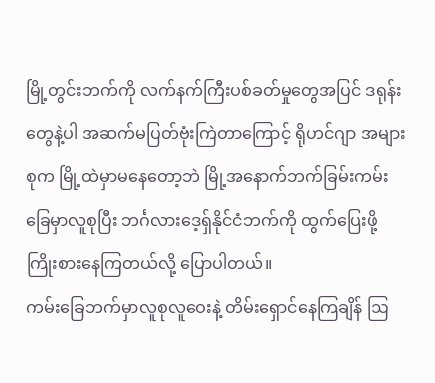မြို့တွင်းဘက်ကို လက်နက်ကြီးပစ်ခတ်မှုတွေအပြင် ဒရုန်းတွေနဲ့ပါ အဆက်မပြတ်ဗုံးကြဲတာကြောင့် ရိုဟင်ဂျာ အများစုက မြို့ထဲမှာမနေတော့ဘဲ မြို့အနောက်ဘက်ခြမ်းကမ်းခြေမှာလူစုပြီး ဘင်္ဂလားဒေ့ရှ်နိုင်ငံဘက်ကို ထွက်ပြေးဖို့ ကြိုးစားနေကြတယ်လို့ ပြောပါတယ်။
ကမ်းခြေဘက်မှာလူစုလူဝေးနဲ့ တိမ်းရှောင်နေကြချိန် ဩ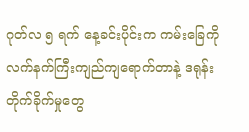ဂုတ်လ ၅ ရက် နေ့ခင်းပိုင်းက ကမ်းခြေကို လက်နက်ကြီးကျည်ကျရောက်တာနဲ့ ဒရုန်းတိုက်ခိုက်မှုတွေ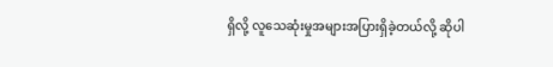ရှိလို့ လူသေဆုံးမှုအများအပြားရှိခဲ့တယ်လို့ ဆိုပါ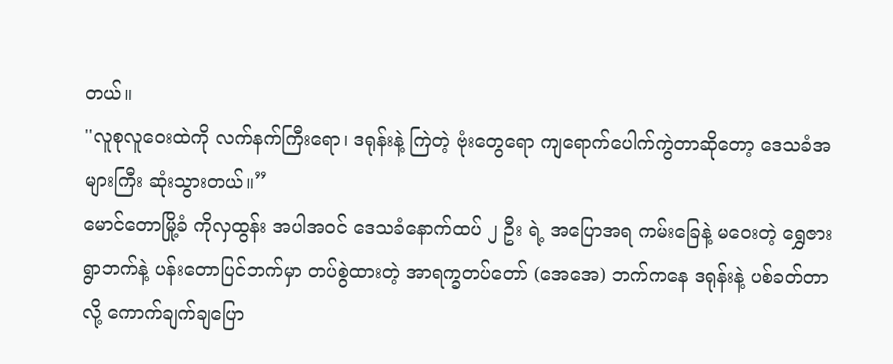တယ်။
''လူစုလူဝေးထဲကို လက်နက်ကြီးရော၊ ဒရုန်းနဲ့ ကြဲတဲ့ ဗုံးတွေရော ကျရောက်ပေါက်ကွဲတာဆိုတော့ ဒေသခံအများကြီး ဆုံးသွားတယ်။”
မောင်တောမြို့ခံ ကိုလှထွန်း အပါအဝင် ဒေသခံနောက်ထပ် ၂ ဦး ရဲ့ အပြောအရ ကမ်းခြေနဲ့ မဝေးတဲ့ ရွှေဇားရွာဘက်နဲ့ ပန်းတောပြင်ဘက်မှာ တပ်စွဲထားတဲ့ အာရက္ခတပ်တော် (အေအေ) ဘက်ကနေ ဒရုန်းနဲ့ ပစ်ခတ်တာလို့ ကောက်ချက်ချပြော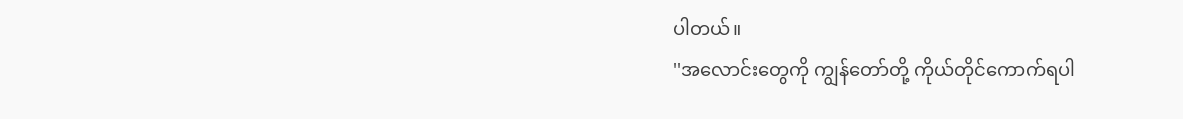ပါတယ်။
''အလောင်းတွေကို ကျွန်တော်တို့ ကိုယ်တိုင်ကောက်ရပါ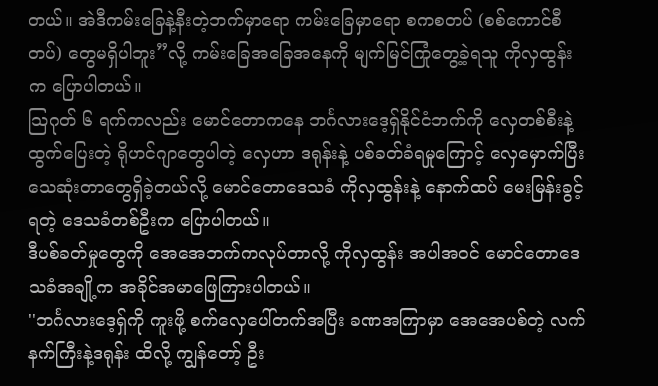တယ်။ အဲဒီကမ်းခြေနဲ့နီးတဲ့ဘက်မှာရော ကမ်းခြေမှာရော စကစတပ် (စစ်ကောင်စီတပ်) တွေမရှိပါဘူး”လို့ ကမ်းခြေအခြေအနေကို မျက်မြင်ကြုံတွေ့ခဲ့ရသူ ကိုလှထွန်းက ပြောပါတယ်။
သြဂုတ် ၆ ရက်ကလည်း မောင်တောကနေ ဘင်္ဂလားဒေ့ရှ်နိုင်ငံဘက်ကို လှေတစ်စီးနဲ့ထွက်ပြေးတဲ့ ရိုဟင်ဂျာတွေပါတဲ့ လှေဟာ ဒရုန်းနဲ့ ပစ်ခတ်ခံရမှုကြောင့် လှေမှောက်ပြီးသေဆုံးတာတွေရှိခဲ့တယ်လို့ မောင်တောဒေသခံ ကိုလှထွန်းနဲ့ နောက်ထပ် မေးမြန်းခွင့်ရတဲ့ ဒေသခံတစ်ဦးက ပြောပါတယ်။
ဒီပစ်ခတ်မှုတွေကို အေအေဘက်ကလုပ်တာလို့ ကိုလှထွန်း အပါအဝင် မောင်တောဒေသခံအချို့က အခိုင်အမာဖြေကြားပါတယ်။
''ဘင်္ဂလားဒေ့ရှ်ကို ကူးဖို့ စက်လှေပေါ်တက်အပြီး ခဏအကြာမှာ အေအေပစ်တဲ့ လက်နက်ကြီးနဲ့ဒရုန်း ထိလို့ ကျွန်တော့် ဦး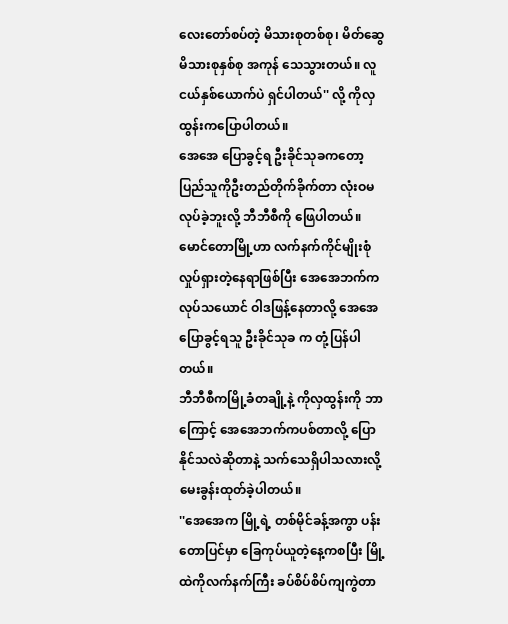လေးတော်စပ်တဲ့ မိသားစုတစ်စု၊ မိတ်ဆွေ မိသားစုနှစ်စု အကုန် သေသွားတယ်။ လူငယ်နှစ်ယောက်ပဲ ရှင်ပါတယ်'' လို့ ကိုလှထွန်းကပြောပါတယ်။
အေအေ ပြောခွင့်ရ ဦးခိုင်သုခကတော့ ပြည်သူကိုဦးတည်တိုက်ခိုက်တာ လုံးဝမလုပ်ခဲ့ဘူးလို့ ဘီဘီစီကို ဖြေပါတယ်။ မောင်တောမြို့ဟာ လက်နက်ကိုင်မျိုးစုံ လှုပ်ရှားတဲ့နေရာဖြစ်ပြီး အေအေဘက်ကလုပ်သယောင် ဝါဒဖြန့်နေတာလို့ အေအေ ပြောခွင့်ရသူ ဦးခိုင်သုခ က တုံ့ပြန်ပါတယ်။
ဘီဘီစီကမြို့ခံတချို့နဲ့ ကိုလှထွန်းကို ဘာကြောင့် အေအေဘက်ကပစ်တာလို့ ပြောနိုင်သလဲဆိုတာနဲ့ သက်သေရှိပါသလားလို့ မေးခွန်းထုတ်ခဲ့ပါတယ်။
''အေအေက မြို့ရဲ့ တစ်မိုင်ခန့်အကွာ ပန်းတောပြင်မှာ ခြေကုပ်ယူတဲ့နေ့ကစပြီး မြို့ထဲကိုလက်နက်ကြီး ခပ်စိပ်စိပ်ကျကွဲတာ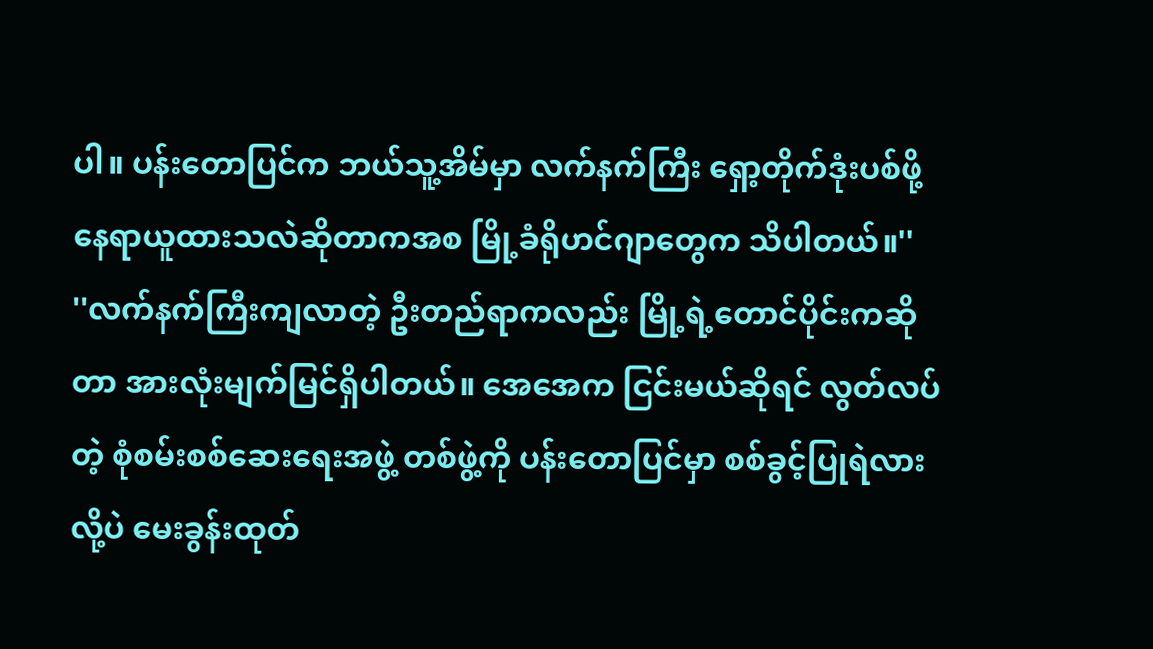ပါ။ ပန်းတောပြင်က ဘယ်သူ့အိမ်မှာ လက်နက်ကြီး ရှော့တိုက်ဒုံးပစ်ဖို့ နေရာယူထားသလဲဆိုတာကအစ မြို့ခံရိုဟင်ဂျာတွေက သိပါတယ်။''
''လက်နက်ကြီးကျလာတဲ့ ဦးတည်ရာကလည်း မြို့ရဲ့တောင်ပိုင်းကဆိုတာ အားလုံးမျက်မြင်ရှိပါတယ်။ အေအေက ငြင်းမယ်ဆိုရင် လွတ်လပ်တဲ့ စုံစမ်းစစ်ဆေးရေးအဖွဲ့ တစ်ဖွဲ့ကို ပန်းတောပြင်မှာ စစ်ခွင့်ပြုရဲလားလို့ပဲ မေးခွန်းထုတ်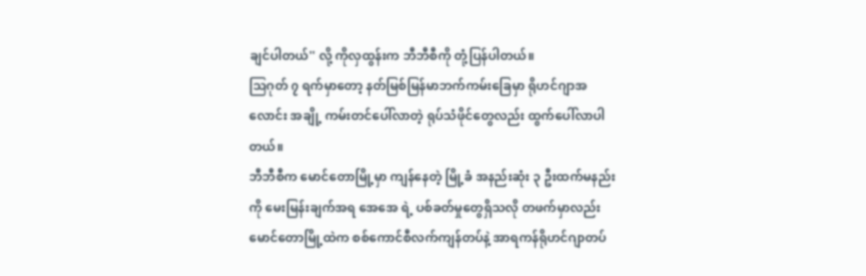ချင်ပါတယ်'' လို့ ကိုလှထွန်းက ဘီဘီစီကို တုံ့ပြန်ပါတယ်။
သြဂုတ် ၇ ရက်မှာတော့ နတ်မြစ်မြန်မာဘက်ကမ်းခြေမှာ ရိုဟင်ဂျာအလောင်း အချို့ ကမ်းတင်ပေါ်လာတဲ့ ရုပ်သံဖိုင်တွေလည်း ထွက်ပေါ်လာပါတယ်။
ဘီဘီစီက မောင်တောမြို့မှာ ကျန်နေတဲ့ မြို့ခံ အနည်းဆုံး ၃ ဦးထက်မနည်းကို မေးမြန်းချက်အရ အေအေ ရဲ့ ပစ်ခတ်မှုတွေရှိသလို တဖက်မှာလည်း မောင်တောမြို့ထဲက စစ်ကောင်စီလက်ကျန်တပ်နဲ့ အာရကန်ရိုဟင်ဂျာတပ်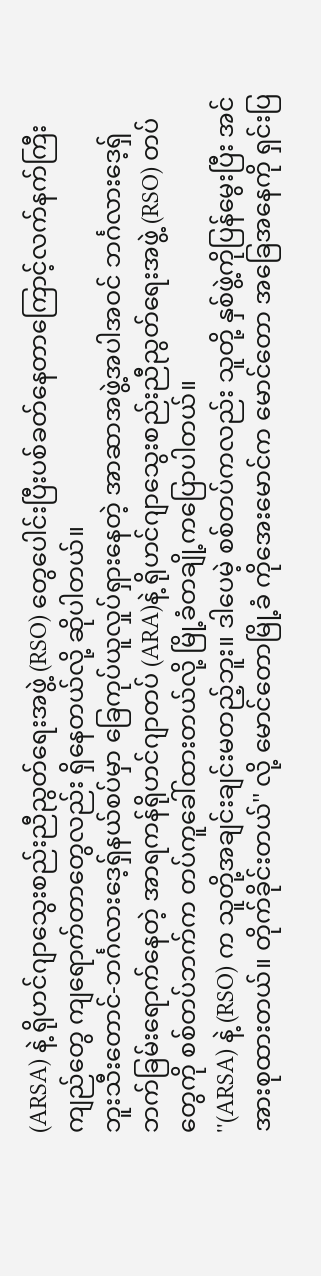(ARSA) နဲ့ ရိုဟင်ဂျာသွေးစည်းညီညွတ်ရေးအဖွဲ့ (RSO) တွေပေါင်းပြီးပစ်ခတ်နေတာကြောင့်လက်နက်ကြီးကျည်တွေ ကျရောက်တာတွေလည်း ရှိနေတယ်လို့ ဆိုပါတယ်။
ဘူးသီးတောင်-ဘင်္ဂလားဒေ့ရှ်နယ်စပ်မှာ ခြေကုပ်ယူလှုပ်ရှားနေတဲ့ အာဆာအဖွဲ့အပါအဝင် ဘင်္ဂလားဒေ့ရှ်ဘက်ခြမ်းရောက်နေတဲ့ အာရကန်ရိုဟင်ဂျာတပ် (ARA)နဲ့ ရိုဟင်ဂျာသွေးစည်းညီညွတ်ရေးအဖွဲ့ (RSO) တပ်တွေကို စစ်တပ်ဘက်က တပ်ကူခေါ်ထားတယ်လို့ မြို့ခံတချို့ကပြောပါတယ်။
''(ARSA) နဲ့ (RSO) က သူတို့အချင်းချင်းမတည့်ဘူး။ ဒါပေမဲ့ စစ်တပ်ကလည်း သူတို့ နှစ်ဖွဲ့ကိုပြန်မွေးပြီး အင်အားစုထားတယ်။ တိုက်ခိုင်းတယ်'' လို့ မောင်တောမြို့ခံ ကိုအေးမောင်က မောင်တော အခြေအနေကို ရှင်းပြ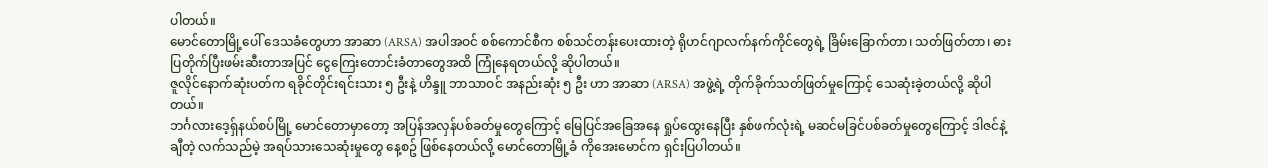ပါတယ်။
မောင်တောမြို့ပေါ် ဒေသခံတွေဟာ အာဆာ (ARSA) အပါအဝင် စစ်ကောင်စီက စစ်သင်တန်းပေးထားတဲ့ ရိုဟင်ဂျာလက်နက်ကိုင်တွေရဲ့ ခြိမ်းခြောက်တာ၊ သတ်ဖြတ်တာ၊ ဓားပြတိုက်ပြီးဖမ်းဆီးတာအပြင် ငွေကြေးတောင်းခံတာတွေအထိ ကြုံနေရတယ်လို့ ဆိုပါတယ်။
ဇူလိုင်နောက်ဆုံးပတ်က ရခိုင်တိုင်းရင်းသား ၅ ဦးနဲ့ ဟိန္ဒူ ဘာသာဝင် အနည်းဆုံး ၅ ဦး ဟာ အာဆာ (ARSA) အဖွဲ့ရဲ့ တိုက်ခိုက်သတ်ဖြတ်မှုကြောင့် သေဆုံးခဲ့တယ်လို့ ဆိုပါတယ်။
ဘင်္ဂလားဒေ့ရှ်နယ်စပ်မြို့ မောင်တောမှာတော့ အပြန်အလှန်ပစ်ခတ်မှုတွေကြောင့် မြေပြင်အခြေအနေ ရှုပ်ထွေးနေပြီး နှစ်ဖက်လုံးရဲ့ မဆင်မခြင်ပစ်ခတ်မှုတွေကြောင့် ဒါဇင်နဲ့ချီတဲ့ လက်သည်မဲ့ အရပ်သားသေဆုံးမှုတွေ နေ့စဥ် ဖြစ်နေတယ်လို့ မောင်တောမြို့ခံ ကိုအေးမောင်က ရှင်းပြပါတယ်။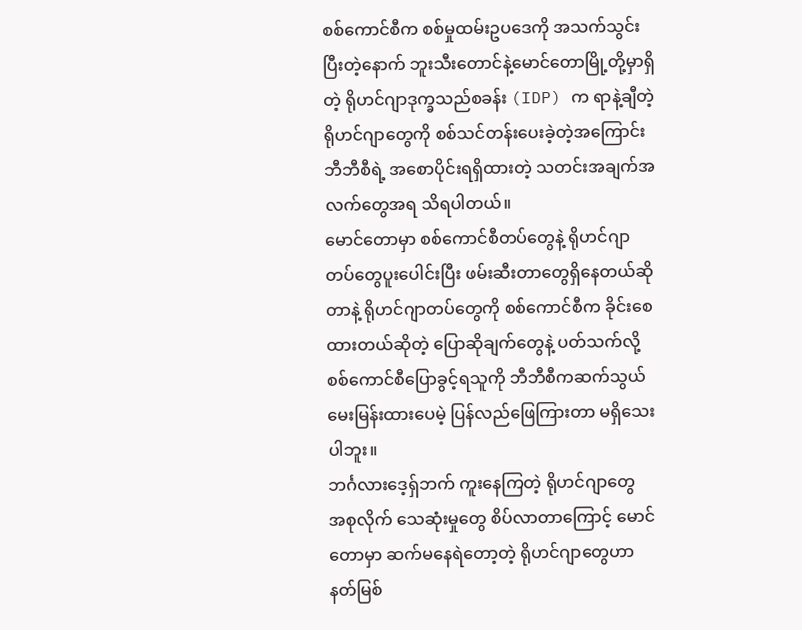စစ်ကောင်စီက စစ်မှုထမ်းဥပဒေကို အသက်သွင်းပြီးတဲ့နောက် ဘူးသီးတောင်နဲ့မောင်တောမြို့တို့မှာရှိတဲ့ ရိုဟင်ဂျာဒုက္ခသည်စခန်း (IDP) က ရာနဲ့ချီတဲ့ ရိုဟင်ဂျာတွေကို စစ်သင်တန်းပေးခဲ့တဲ့အကြောင်း ဘီဘီစီရဲ့ အစောပိုင်းရရှိထားတဲ့ သတင်းအချက်အလက်တွေအရ သိရပါတယ်။
မောင်တောမှာ စစ်ကောင်စီတပ်တွေနဲ့ ရိုဟင်ဂျာတပ်တွေပူးပေါင်းပြီး ဖမ်းဆီးတာတွေရှိနေတယ်ဆိုတာနဲ့ ရိုဟင်ဂျာတပ်တွေကို စစ်ကောင်စီက ခိုင်းစေထားတယ်ဆိုတဲ့ ပြောဆိုချက်တွေနဲ့ ပတ်သက်လို့ စစ်ကောင်စီပြောခွင့်ရသူကို ဘီဘီစီကဆက်သွယ်မေးမြန်းထားပေမဲ့ ပြန်လည်ဖြေကြားတာ မရှိသေးပါဘူး။
ဘင်္ဂလားဒေ့ရှ်ဘက် ကူးနေကြတဲ့ ရိုဟင်ဂျာတွေ
အစုလိုက် သေဆုံးမှုတွေ စိပ်လာတာကြောင့် မောင်တောမှာ ဆက်မနေရဲတော့တဲ့ ရိုဟင်ဂျာတွေဟာ နတ်မြစ်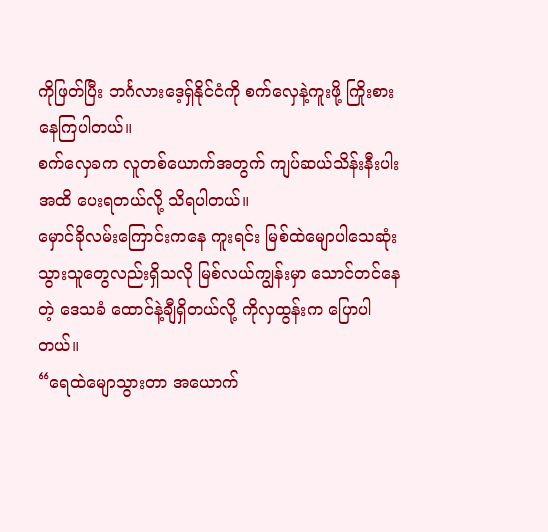ကိုဖြတ်ပြီး ဘင်္ဂလားဒေ့ရှ်နိုင်ငံကို စက်လှေနဲ့ကူးဖို့ ကြိုးစားနေကြပါတယ်။
စက်လှေခက လူတစ်ယောက်အတွက် ကျပ်ဆယ်သိန်းနီးပါးအထိ ပေးရတယ်လို့ သိရပါတယ်။
မှောင်ခိုလမ်းကြောင်းကနေ ကူးရင်း မြစ်ထဲမျောပါသေဆုံးသွားသူတွေလည်းရှိသလို မြစ်လယ်ကျွန်းမှာ သောင်တင်နေတဲ့ ဒေသခံ ထောင်နဲ့ချီရှိတယ်လို့ ကိုလှထွန်းက ပြောပါတယ်။
“ရေထဲမျောသွားတာ အယောက်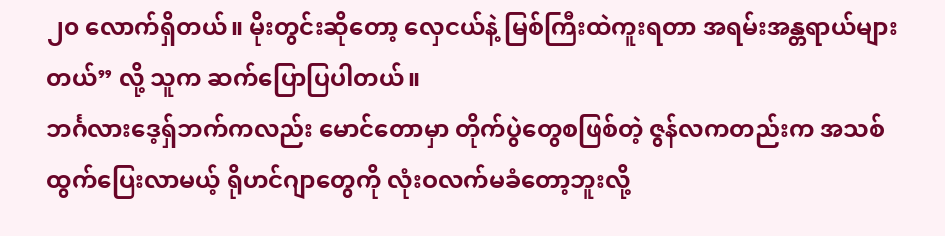၂၀ လောက်ရှိတယ်။ မိုးတွင်းဆိုတော့ လှေငယ်နဲ့ မြစ်ကြီးထဲကူးရတာ အရမ်းအန္တရာယ်များတယ်” လို့ သူက ဆက်ပြောပြပါတယ်။
ဘင်္ဂလားဒေ့ရှ်ဘက်ကလည်း မောင်တောမှာ တိုက်ပွဲတွေစဖြစ်တဲ့ ဇွန်လကတည်းက အသစ်ထွက်ပြေးလာမယ့် ရိုဟင်ဂျာတွေကို လုံးဝလက်မခံတော့ဘူးလို့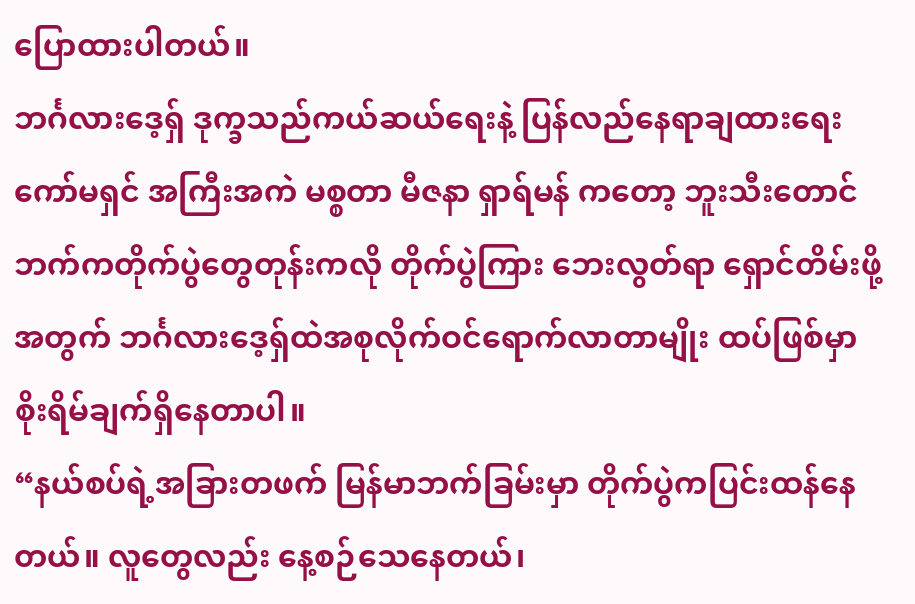ပြောထားပါတယ်။
ဘင်္ဂလားဒေ့ရှ် ဒုက္ခသည်ကယ်ဆယ်ရေးနဲ့ ပြန်လည်နေရာချထားရေးကော်မရှင် အကြီးအကဲ မစ္စတာ မီဇနာ ရှာရ်မန် ကတော့ ဘူးသီးတောင်ဘက်ကတိုက်ပွဲတွေတုန်းကလို တိုက်ပွဲကြား ဘေးလွတ်ရာ ရှောင်တိမ်းဖို့အတွက် ဘင်္ဂလားဒေ့ရှ်ထဲအစုလိုက်ဝင်ရောက်လာတာမျိုး ထပ်ဖြစ်မှာ စိုးရိမ်ချက်ရှိနေတာပါ။
“နယ်စပ်ရဲ့အခြားတဖက် မြန်မာဘက်ခြမ်းမှာ တိုက်ပွဲကပြင်းထန်နေတယ်။ လူတွေလည်း နေ့စဉ်သေနေတယ်၊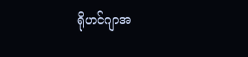ရိုဟင်ဂျာအ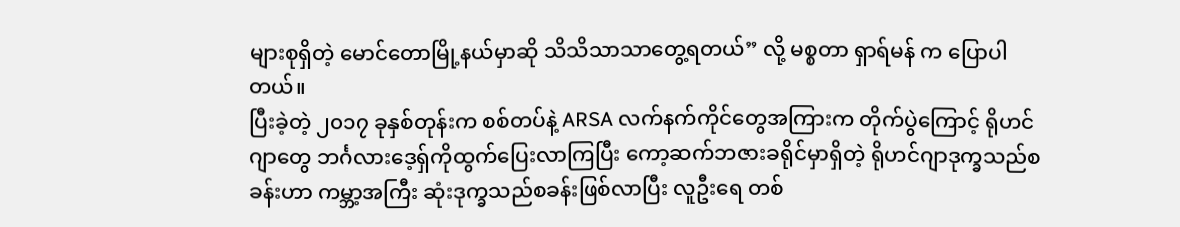များစုရှိတဲ့ မောင်တောမြို့နယ်မှာဆို သိသိသာသာတွေ့ရတယ်” လို့ မစ္စတာ ရှာရ်မန် က ပြောပါတယ်။
ပြီးခဲ့တဲ့ ၂၀၁၇ ခုနှစ်တုန်းက စစ်တပ်နဲ့ ARSA လက်နက်ကိုင်တွေအကြားက တိုက်ပွဲကြောင့် ရိုဟင်ဂျာတွေ ဘင်္ဂလားဒေ့ရှ်ကိုထွက်ပြေးလာကြပြီး ကော့ဆက်ဘဇားခရိုင်မှာရှိတဲ့ ရိုဟင်ဂျာဒုက္ခသည်စခန်းဟာ ကမ္ဘာ့အကြီး ဆုံးဒုက္ခသည်စခန်းဖြစ်လာပြီး လူဦးရေ တစ်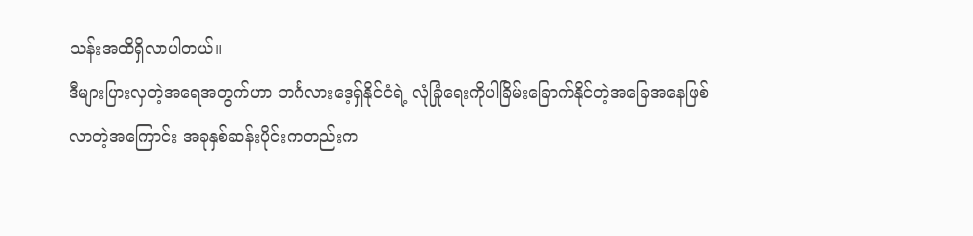သန်းအထိရှိလာပါတယ်။
ဒီများပြားလှတဲ့အရေအတွက်ဟာ ဘင်္ဂလားဒေ့ရှ်နိုင်ငံရဲ့ လုံခြုံရေးကိုပါခြိမ်းခြောက်နိုင်တဲ့အခြေအနေဖြစ်လာတဲ့အကြောင်း အခုနှစ်ဆန်းပိုင်းကတည်းက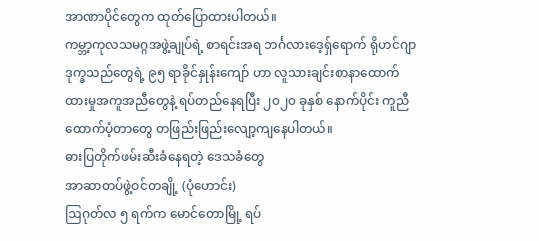အာဏာပိုင်တွေက ထုတ်ပြောထားပါတယ်။
ကမ္ဘာ့ကုလသမဂ္ဂအဖွဲ့ချုပ်ရဲ့ စာရင်းအရ ဘင်္ဂလားဒေ့ရှ်ရောက် ရိုဟင်ဂျာဒုက္ခသည်တွေရဲ့ ၉၅ ရာခိုင်နှုန်းကျော် ဟာ လူသားချင်းစာနာထောက်ထားမှုအကူအညီတွေနဲ့ ရပ်တည်နေရပြီး ၂၀၂၀ ခုနှစ် နောက်ပိုင်း ကူညီထောက်ပံ့တာတွေ တဖြည်းဖြည်းလျော့ကျနေပါတယ်။
ဓားပြတိုက်ဖမ်းဆီးခံနေရတဲ့ ဒေသခံတွေ
အာဆာတပ်ဖွဲ့ဝင်တချို့ (ပုံဟောင်း)
ဩဂုတ်လ ၅ ရက်က မောင်တောမြို့ ရပ်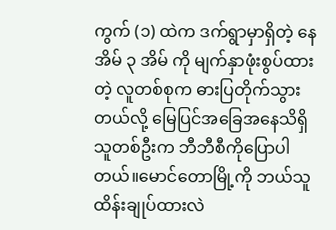ကွက် (၁) ထဲက ဒက်ရွာမှာရှိတဲ့ နေအိမ် ၃ အိမ် ကို မျက်နှာဖုံးစွပ်ထားတဲ့ လူတစ်စုက ဓားပြတိုက်သွားတယ်လို့ မြေပြင်အခြေအနေသိရှိသူတစ်ဦးက ဘီဘီစီကိုပြောပါတယ်။မောင်တောမြို့ကို ဘယ်သူထိန်းချုပ်ထားလဲ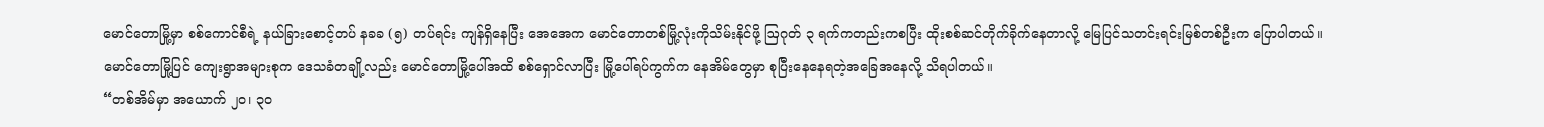မောင်တောမြို့မှာ စစ်ကောင်စီရဲ့ နယ်ခြားစောင့်တပ် နခခ (၅) တပ်ရင်း ကျန်ရှိနေပြီး အေအေက မောင်တောတစ်မြို့လုံးကိုသိမ်းနိုင်ဖို့ ဩဂုတ် ၃ ရက်ကတည်းကစပြီး ထိုးစစ်ဆင်တိုက်ခိုက်နေတာလို့ မြေပြင်သတင်းရင်းမြစ်တစ်ဦးက ပြောပါတယ်။
မောင်တောမြို့ပြင် ကျေးရွာအများစုက ဒေသခံတချို့လည်း မောင်တောမြို့ပေါ်အထိ စစ်ရှောင်လာပြီး မြို့ပေါ်ရပ်ကွက်က နေအိမ်တွေမှာ စုပြီးနေနေရတဲ့အခြေအနေလို့ သိရပါတယ်။
“တစ်အိမ်မှာ အယောက် ၂၀၊ ၃၀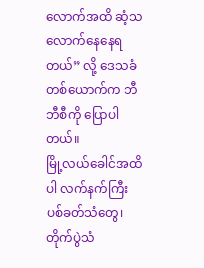လောက်အထိ ဆံ့သလောက်နေနေရတယ်” လို့ ဒေသခံတစ်ယောက်က ဘီဘီစီကို ပြောပါတယ်။
မြို့လယ်ခေါင်အထိပါ လက်နက်ကြီးပစ်ခတ်သံတွေ၊ တိုက်ပွဲသံ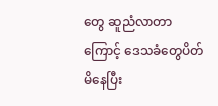တွေ ဆူညံလာတာကြောင့် ဒေသခံတွေပိတ်မိနေပြီး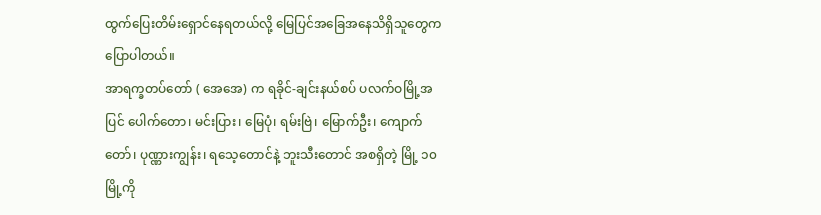ထွက်ပြေးတိမ်းရှောင်နေရတယ်လို့ မြေပြင်အခြေအနေသိရှိသူတွေက ပြောပါတယ်။
အာရက္ခတပ်တော် ( အေအေ) က ရခိုင်-ချင်းနယ်စပ် ပလက်ဝမြို့အပြင် ပေါက်တော၊ မင်းပြား၊ မြေပုံ၊ ရမ်းဗြဲ၊ မြောက်ဦး၊ ကျောက်တော်၊ ပုဏ္ဏားကျွန်း၊ ရသေ့တောင်နဲ့ ဘူးသီးတောင် အစရှိတဲ့ မြို့ ၁၀ မြို့ကို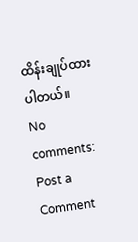ထိန်းချုပ်ထားပါတယ်။
No comments:
Post a Comment